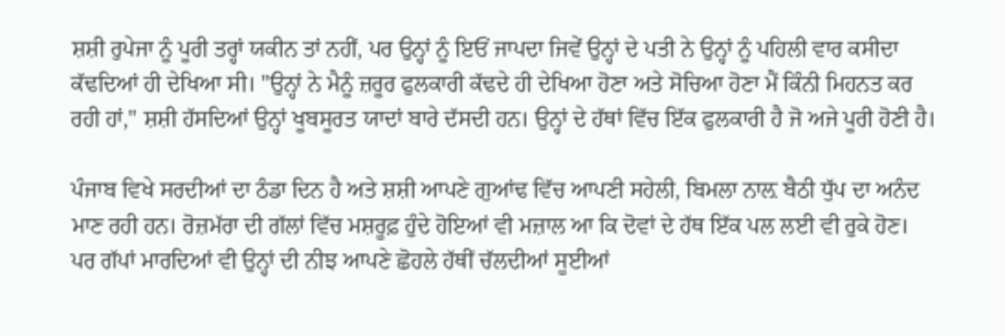ਸ਼ਸ਼ੀ ਰੁਪੇਜਾ ਨੂੰ ਪੂਰੀ ਤਰ੍ਹਾਂ ਯਕੀਨ ਤਾਂ ਨਹੀਂ, ਪਰ ਉਨ੍ਹਾਂ ਨੂੰ ਇਓਂ ਜਾਪਦਾ ਜਿਵੇਂ ਉਨ੍ਹਾਂ ਦੇ ਪਤੀ ਨੇ ਉਨ੍ਹਾਂ ਨੂੰ ਪਹਿਲੀ ਵਾਰ ਕਸੀਦਾ ਕੱਢਦਿਆਂ ਹੀ ਦੇਖਿਆ ਸੀ। "ਉਨ੍ਹਾਂ ਨੇ ਮੈਨੂੰ ਜ਼ਰੂਰ ਫੁਲਕਾਰੀ ਕੱਢਦੇ ਹੀ ਦੇਖਿਆ ਹੋਣਾ ਅਤੇ ਸੋਚਿਆ ਹੋਣਾ ਮੈਂ ਕਿੰਨੀ ਮਿਹਨਤ ਕਰ ਰਹੀ ਹਾਂ," ਸ਼ਸ਼ੀ ਹੱਸਦਿਆਂ ਉਨ੍ਹਾਂ ਖੂਬਸੂਰਤ ਯਾਦਾਂ ਬਾਰੇ ਦੱਸਦੀ ਹਨ। ਉਨ੍ਹਾਂ ਦੇ ਹੱਥਾਂ ਵਿੱਚ ਇੱਕ ਫੁਲਕਾਰੀ ਹੈ ਜੋ ਅਜੇ ਪੂਰੀ ਹੋਣੀ ਹੈ।

ਪੰਜਾਬ ਵਿਖੇ ਸਰਦੀਆਂ ਦਾ ਠੰਡਾ ਦਿਨ ਹੈ ਅਤੇ ਸ਼ਸ਼ੀ ਆਪਣੇ ਗੁਆਂਢ ਵਿੱਚ ਆਪਣੀ ਸਹੇਲੀ, ਬਿਮਲਾ ਨਾਲ਼ ਬੈਠੀ ਧੁੱਪ ਦਾ ਅਨੰਦ ਮਾਣ ਰਹੀ ਹਨ। ਰੋਜ਼ਮੱਰਾ ਦੀ ਗੱਲਾਂ ਵਿੱਚ ਮਸ਼ਰੂਫ਼ ਹੁੰਦੇ ਹੋਇਆਂ ਵੀ ਮਜ਼ਾਲ ਆ ਕਿ ਦੋਵਾਂ ਦੇ ਹੱਥ ਇੱਕ ਪਲ ਲਈ ਵੀ ਰੁਕੇ ਹੋਣ। ਪਰ ਗੱਪਾਂ ਮਾਰਦਿਆਂ ਵੀ ਉਨ੍ਹਾਂ ਦੀ ਨੀਝ ਆਪਣੇ ਛੋਹਲੇ ਹੱਥੀਂ ਚੱਲਦੀਆਂ ਸੂਈਆਂ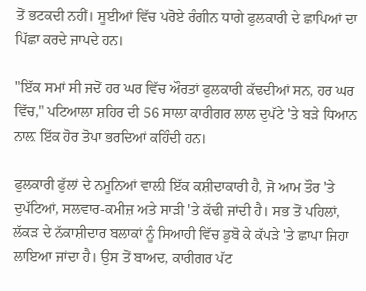ਤੋਂ ਭਟਕਦੀ ਨਹੀਂ। ਸੂਈਆਂ ਵਿੱਚ ਪਰੋਏ ਰੰਗੀਨ ਧਾਗੇ ਫੁਲਕਾਰੀ ਦੇ ਛਾਪਿਆਂ ਦਾ ਪਿੱਛਾ ਕਰਦੇ ਜਾਪਦੇ ਹਨ।

"ਇੱਕ ਸਮਾਂ ਸੀ ਜਦੋਂ ਹਰ ਘਰ ਵਿੱਚ ਔਰਤਾਂ ਫੁਲਕਾਰੀ ਕੱਢਦੀਆਂ ਸਨ, ਹਰ ਘਰ ਵਿੱਚ," ਪਟਿਆਲਾ ਸ਼ਹਿਰ ਦੀ 56 ਸਾਲਾ ਕਾਰੀਗਰ ਲਾਲ ਦੁਪੱਟੇ 'ਤੇ ਬੜੇ ਧਿਆਨ ਨਾਲ਼ ਇੱਕ ਹੋਰ ਤੋਪਾ ਭਰਦਿਆਂ ਕਹਿੰਦੀ ਹਨ।

ਫੁਲਕਾਰੀ ਫੁੱਲਾਂ ਦੇ ਨਮੂਨਿਆਂ ਵਾਲ਼ੀ ਇੱਕ ਕਸ਼ੀਦਾਕਾਰੀ ਹੈ, ਜੋ ਆਮ ਤੌਰ 'ਤੇ ਦੁਪੱਟਿਆਂ, ਸਲਵਾਰ-ਕਮੀਜ਼ ਅਤੇ ਸਾੜੀ 'ਤੇ ਕੱਢੀ ਜਾਂਦੀ ਹੈ। ਸਭ ਤੋਂ ਪਹਿਲਾਂ, ਲੱਕੜ ਦੇ ਨੱਕਾਸ਼ੀਦਾਰ ਬਲਾਕਾਂ ਨੂੰ ਸਿਆਹੀ ਵਿੱਚ ਡੁਬੋ ਕੇ ਕੱਪੜੇ 'ਤੇ ਛਾਪਾ ਜਿਹਾ ਲਾਇਆ ਜਾਂਦਾ ਹੈ। ਉਸ ਤੋਂ ਬਾਅਦ, ਕਾਰੀਗਰ ਪੱਟ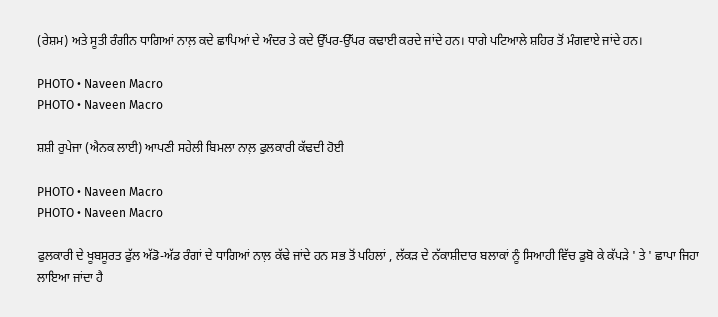(ਰੇਸ਼ਮ) ਅਤੇ ਸੂਤੀ ਰੰਗੀਨ ਧਾਗਿਆਂ ਨਾਲ਼ ਕਦੇ ਛਾਪਿਆਂ ਦੇ ਅੰਦਰ ਤੇ ਕਦੇ ਉੱਪਰ-ਉੱਪਰ ਕਢਾਈ ਕਰਦੇ ਜਾਂਦੇ ਹਨ। ਧਾਗੇ ਪਟਿਆਲੇ ਸ਼ਹਿਰ ਤੋਂ ਮੰਗਵਾਏ ਜਾਂਦੇ ਹਨ।

PHOTO • Naveen Macro
PHOTO • Naveen Macro

ਸ਼ਸ਼ੀ ਰੁਪੇਜਾ (ਐਨਕ ਲਾਈ) ਆਪਣੀ ਸਹੇਲੀ ਬਿਮਲਾ ਨਾਲ਼ ਫੁਲਕਾਰੀ ਕੱਢਦੀ ਹੋਈ

PHOTO • Naveen Macro
PHOTO • Naveen Macro

ਫੁਲਕਾਰੀ ਦੇ ਖੂਬਸੂਰਤ ਫੁੱਲ ਅੱਡੋ-ਅੱਡ ਰੰਗਾਂ ਦੇ ਧਾਗਿਆਂ ਨਾਲ਼ ਕੱਢੇ ਜਾਂਦੇ ਹਨ ਸਭ ਤੋਂ ਪਹਿਲਾਂ , ਲੱਕੜ ਦੇ ਨੱਕਾਸ਼ੀਦਾਰ ਬਲਾਕਾਂ ਨੂੰ ਸਿਆਹੀ ਵਿੱਚ ਡੁਬੋ ਕੇ ਕੱਪੜੇ ' ਤੇ ' ਛਾਪਾ ਜਿਹਾ ਲਾਇਆ ਜਾਂਦਾ ਹੈ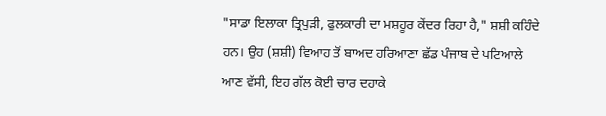"ਸਾਡਾ ਇਲਾਕਾ ਤ੍ਰਿਪੁੜੀ, ਫੁਲਕਾਰੀ ਦਾ ਮਸ਼ਹੂਰ ਕੇਂਦਰ ਰਿਹਾ ਹੈ," ਸ਼ਸ਼ੀ ਕਹਿੰਦੇ ਹਨ। ਉਹ (ਸ਼ਸ਼ੀ) ਵਿਆਹ ਤੋਂ ਬਾਅਦ ਹਰਿਆਣਾ ਛੱਡ ਪੰਜਾਬ ਦੇ ਪਟਿਆਲੇ ਆਣ ਵੱਸੀ, ਇਹ ਗੱਲ ਕੋਈ ਚਾਰ ਦਹਾਕੇ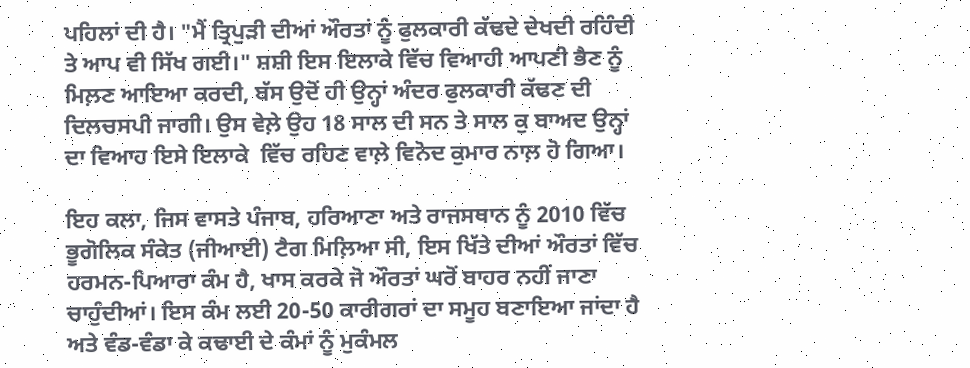ਪਹਿਲਾਂ ਦੀ ਹੈ। "ਮੈਂ ਤ੍ਰਿਪੁੜੀ ਦੀਆਂ ਔਰਤਾਂ ਨੂੰ ਫੁਲਕਾਰੀ ਕੱਢਦੇ ਦੇਖਦੀ ਰਹਿੰਦੀ ਤੇ ਆਪ ਵੀ ਸਿੱਖ ਗਈ।" ਸ਼ਸ਼ੀ ਇਸ ਇਲਾਕੇ ਵਿੱਚ ਵਿਆਹੀ ਆਪਣੀ ਭੈਣ ਨੂੰ ਮਿਲ਼ਣ ਆਇਆ ਕਰਦੀ, ਬੱਸ ਉਦੋਂ ਹੀ ਉਨ੍ਹਾਂ ਅੰਦਰ ਫੁਲਕਾਰੀ ਕੱਢਣ ਦੀ ਦਿਲਚਸਪੀ ਜਾਗੀ। ਉਸ ਵੇਲ਼ੇ ਉਹ 18 ਸਾਲ ਦੀ ਸਨ ਤੇ ਸਾਲ ਕੁ ਬਾਅਦ ਉਨ੍ਹਾਂ ਦਾ ਵਿਆਹ ਇਸੇ ਇਲਾਕੇ  ਵਿੱਚ ਰਹਿਣ ਵਾਲ਼ੇ ਵਿਨੋਦ ਕੁਮਾਰ ਨਾਲ਼ ਹੋ ਗਿਆ।

ਇਹ ਕਲਾ, ਜਿਸ ਵਾਸਤੇ ਪੰਜਾਬ, ਹਰਿਆਣਾ ਅਤੇ ਰਾਜਸਥਾਨ ਨੂੰ 2010 ਵਿੱਚ ਭੂਗੋਲਿਕ ਸੰਕੇਤ (ਜੀਆਈ) ਟੈਗ ਮਿਲ਼ਿਆ ਸੀ, ਇਸ ਖਿੱਤੇ ਦੀਆਂ ਔਰਤਾਂ ਵਿੱਚ ਹਰਮਨ-ਪਿਆਰਾ ਕੰਮ ਹੈ, ਖਾਸ ਕਰਕੇ ਜੋ ਔਰਤਾਂ ਘਰੋਂ ਬਾਹਰ ਨਹੀਂ ਜਾਣਾ ਚਾਹੁੰਦੀਆਂ। ਇਸ ਕੰਮ ਲਈ 20-50 ਕਾਰੀਗਰਾਂ ਦਾ ਸਮੂਹ ਬਣਾਇਆ ਜਾਂਦਾ ਹੈ ਅਤੇ ਵੰਡ-ਵੰਡਾ ਕੇ ਕਢਾਈ ਦੇ ਕੰਮਾਂ ਨੂੰ ਮੁਕੰਮਲ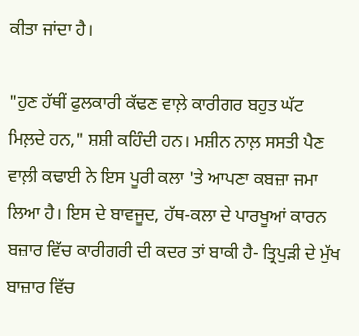ਕੀਤਾ ਜਾਂਦਾ ਹੈ।

"ਹੁਣ ਹੱਥੀਂ ਫੁਲਕਾਰੀ ਕੱਢਣ ਵਾਲ਼ੇ ਕਾਰੀਗਰ ਬਹੁਤ ਘੱਟ ਮਿਲ਼ਦੇ ਹਨ," ਸ਼ਸ਼ੀ ਕਹਿੰਦੀ ਹਨ। ਮਸ਼ੀਨ ਨਾਲ਼ ਸਸਤੀ ਪੈਣ ਵਾਲ਼ੀ ਕਢਾਈ ਨੇ ਇਸ ਪੂਰੀ ਕਲਾ 'ਤੇ ਆਪਣਾ ਕਬਜ਼ਾ ਜਮਾ ਲਿਆ ਹੈ। ਇਸ ਦੇ ਬਾਵਜੂਦ, ਹੱਥ-ਕਲਾ ਦੇ ਪਾਰਖੂਆਂ ਕਾਰਨ ਬਜ਼ਾਰ ਵਿੱਚ ਕਾਰੀਗਰੀ ਦੀ ਕਦਰ ਤਾਂ ਬਾਕੀ ਹੈ- ਤ੍ਰਿਪੁੜੀ ਦੇ ਮੁੱਖ ਬਾਜ਼ਾਰ ਵਿੱਚ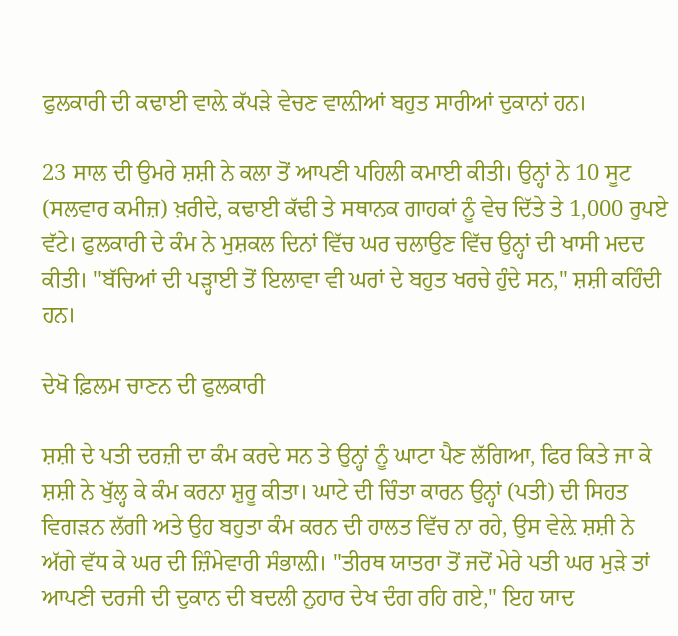ਫੁਲਕਾਰੀ ਦੀ ਕਢਾਈ ਵਾਲ਼ੇ ਕੱਪੜੇ ਵੇਚਣ ਵਾਲ਼ੀਆਂ ਬਹੁਤ ਸਾਰੀਆਂ ਦੁਕਾਨਾਂ ਹਨ।

23 ਸਾਲ ਦੀ ਉਮਰੇ ਸ਼ਸ਼ੀ ਨੇ ਕਲਾ ਤੋਂ ਆਪਣੀ ਪਹਿਲੀ ਕਮਾਈ ਕੀਤੀ। ਉਨ੍ਹਾਂ ਨੇ 10 ਸੂਟ (ਸਲਵਾਰ ਕਮੀਜ਼) ਖ਼ਰੀਦੇ, ਕਢਾਈ ਕੱਢੀ ਤੇ ਸਥਾਨਕ ਗਾਹਕਾਂ ਨੂੰ ਵੇਚ ਦਿੱਤੇ ਤੇ 1,000 ਰੁਪਏ ਵੱਟੇ। ਫੁਲਕਾਰੀ ਦੇ ਕੰਮ ਨੇ ਮੁਸ਼ਕਲ ਦਿਨਾਂ ਵਿੱਚ ਘਰ ਚਲਾਉਣ ਵਿੱਚ ਉਨ੍ਹਾਂ ਦੀ ਖਾਸੀ ਮਦਦ ਕੀਤੀ। "ਬੱਚਿਆਂ ਦੀ ਪੜ੍ਹਾਈ ਤੋਂ ਇਲਾਵਾ ਵੀ ਘਰਾਂ ਦੇ ਬਹੁਤ ਖਰਚੇ ਹੁੰਦੇ ਸਨ," ਸ਼ਸ਼ੀ ਕਹਿੰਦੀ ਹਨ।

ਦੇਖੋ ਫ਼ਿਲਮ ਚਾਣਨ ਦੀ ਫੁਲਕਾਰੀ

ਸ਼ਸ਼ੀ ਦੇ ਪਤੀ ਦਰਜ਼ੀ ਦਾ ਕੰਮ ਕਰਦੇ ਸਨ ਤੇ ਉਨ੍ਹਾਂ ਨੂੰ ਘਾਟਾ ਪੈਣ ਲੱਗਿਆ, ਫਿਰ ਕਿਤੇ ਜਾ ਕੇ ਸ਼ਸ਼ੀ ਨੇ ਖੁੱਲ੍ਹ ਕੇ ਕੰਮ ਕਰਨਾ ਸ਼ੁਰੂ ਕੀਤਾ। ਘਾਟੇ ਦੀ ਚਿੰਤਾ ਕਾਰਨ ਉਨ੍ਹਾਂ (ਪਤੀ) ਦੀ ਸਿਹਤ ਵਿਗੜਨ ਲੱਗੀ ਅਤੇ ਉਹ ਬਹੁਤਾ ਕੰਮ ਕਰਨ ਦੀ ਹਾਲਤ ਵਿੱਚ ਨਾ ਰਹੇ, ਉਸ ਵੇਲ਼ੇ ਸ਼ਸ਼ੀ ਨੇ ਅੱਗੇ ਵੱਧ ਕੇ ਘਰ ਦੀ ਜ਼ਿੰਮੇਵਾਰੀ ਸੰਭਾਲ਼ੀ। "ਤੀਰਥ ਯਾਤਰਾ ਤੋਂ ਜਦੋਂ ਮੇਰੇ ਪਤੀ ਘਰ ਮੁੜੇ ਤਾਂ ਆਪਣੀ ਦਰਜੀ ਦੀ ਦੁਕਾਨ ਦੀ ਬਦਲੀ ਨੁਹਾਰ ਦੇਖ ਦੰਗ ਰਹਿ ਗਏ," ਇਹ ਯਾਦ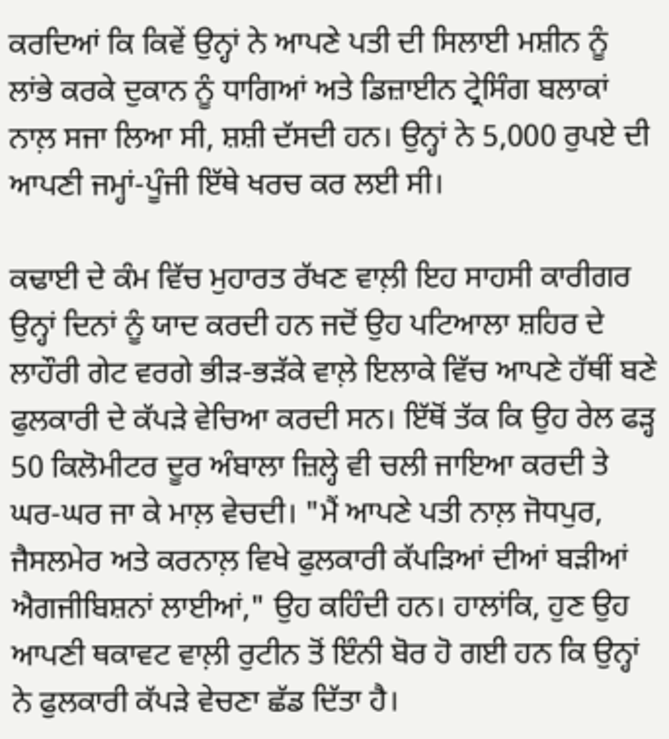ਕਰਦਿਆਂ ਕਿ ਕਿਵੇਂ ਉਨ੍ਹਾਂ ਨੇ ਆਪਣੇ ਪਤੀ ਦੀ ਸਿਲਾਈ ਮਸ਼ੀਨ ਨੂੰ ਲਾਂਭੇ ਕਰਕੇ ਦੁਕਾਨ ਨੂੰ ਧਾਗਿਆਂ ਅਤੇ ਡਿਜ਼ਾਈਨ ਟ੍ਰੇਸਿੰਗ ਬਲਾਕਾਂ ਨਾਲ਼ ਸਜਾ ਲਿਆ ਸੀ, ਸ਼ਸ਼ੀ ਦੱਸਦੀ ਹਨ। ਉਨ੍ਹਾਂ ਨੇ 5,000 ਰੁਪਏ ਦੀ ਆਪਣੀ ਜਮ੍ਹਾਂ-ਪੂੰਜੀ ਇੱਥੇ ਖਰਚ ਕਰ ਲਈ ਸੀ।

ਕਢਾਈ ਦੇ ਕੰਮ ਵਿੱਚ ਮੁਹਾਰਤ ਰੱਖਣ ਵਾਲ਼ੀ ਇਹ ਸਾਹਸੀ ਕਾਰੀਗਰ ਉਨ੍ਹਾਂ ਦਿਨਾਂ ਨੂੰ ਯਾਦ ਕਰਦੀ ਹਨ ਜਦੋਂ ਉਹ ਪਟਿਆਲਾ ਸ਼ਹਿਰ ਦੇ ਲਾਹੌਰੀ ਗੇਟ ਵਰਗੇ ਭੀੜ-ਭੜੱਕੇ ਵਾਲ਼ੇ ਇਲਾਕੇ ਵਿੱਚ ਆਪਣੇ ਹੱਥੀਂ ਬਣੇ ਫੁਲਕਾਰੀ ਦੇ ਕੱਪੜੇ ਵੇਚਿਆ ਕਰਦੀ ਸਨ। ਇੱਥੋਂ ਤੱਕ ਕਿ ਉਹ ਰੇਲ ਫੜ੍ਹ 50 ਕਿਲੋਮੀਟਰ ਦੂਰ ਅੰਬਾਲਾ ਜ਼ਿਲ੍ਹੇ ਵੀ ਚਲੀ ਜਾਇਆ ਕਰਦੀ ਤੇ ਘਰ-ਘਰ ਜਾ ਕੇ ਮਾਲ਼ ਵੇਚਦੀ। "ਮੈਂ ਆਪਣੇ ਪਤੀ ਨਾਲ਼ ਜੋਧਪੁਰ, ਜੈਸਲਮੇਰ ਅਤੇ ਕਰਨਾਲ਼ ਵਿਖੇ ਫੁਲਕਾਰੀ ਕੱਪੜਿਆਂ ਦੀਆਂ ਬੜੀਆਂ ਐਗਜੀਬਿਸ਼ਨਾਂ ਲਾਈਆਂ," ਉਹ ਕਹਿੰਦੀ ਹਨ। ਹਾਲਾਂਕਿ, ਹੁਣ ਉਹ ਆਪਣੀ ਥਕਾਵਟ ਵਾਲ਼ੀ ਰੁਟੀਨ ਤੋਂ ਇੰਨੀ ਬੋਰ ਹੋ ਗਈ ਹਨ ਕਿ ਉਨ੍ਹਾਂ ਨੇ ਫੁਲਕਾਰੀ ਕੱਪੜੇ ਵੇਚਣਾ ਛੱਡ ਦਿੱਤਾ ਹੈ।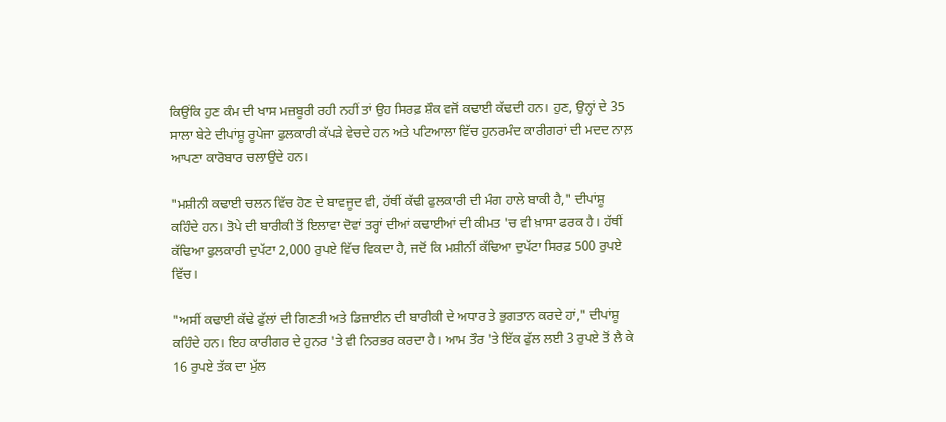ਕਿਉਂਕਿ ਹੁਣ ਕੰਮ ਦੀ ਖਾਸ ਮਜ਼ਬੂਰੀ ਰਹੀ ਨਹੀਂ ਤਾਂ ਉਹ ਸਿਰਫ਼ ਸ਼ੌਕ ਵਜੋਂ ਕਢਾਈ ਕੱਢਦੀ ਹਨ। ਹੁਣ, ਉਨ੍ਹਾਂ ਦੇ 35 ਸਾਲਾ ਬੇਟੇ ਦੀਪਾਂਸ਼ੂ ਰੂਪੇਜਾ ਫੁਲਕਾਰੀ ਕੱਪੜੇ ਵੇਚਦੇ ਹਨ ਅਤੇ ਪਟਿਆਲਾ ਵਿੱਚ ਹੁਨਰਮੰਦ ਕਾਰੀਗਰਾਂ ਦੀ ਮਦਦ ਨਾਲ਼ ਆਪਣਾ ਕਾਰੋਬਾਰ ਚਲਾਉਂਦੇ ਹਨ।

"ਮਸ਼ੀਨੀ ਕਢਾਈ ਚਲਨ ਵਿੱਚ ਹੋਣ ਦੇ ਬਾਵਜੂਦ ਵੀ, ਹੱਥੀਂ ਕੱਢੀ ਫੁਲਕਾਰੀ ਦੀ ਮੰਗ ਹਾਲੇ ਬਾਕੀ ਹੈ," ਦੀਪਾਂਸ਼ੂ ਕਹਿੰਦੇ ਹਨ। ਤੋਪੇ ਦੀ ਬਾਰੀਕੀ ਤੋਂ ਇਲਾਵਾ ਦੋਵਾਂ ਤਰ੍ਹਾਂ ਦੀਆਂ ਕਢਾਈਆਂ ਦੀ ਕੀਮਤ 'ਚ ਵੀ ਖ਼ਾਸਾ ਫਰਕ ਹੈ। ਹੱਥੀਂ ਕੱਢਿਆ ਫੁਲਕਾਰੀ ਦੁਪੱਟਾ 2,000 ਰੁਪਏ ਵਿੱਚ ਵਿਕਦਾ ਹੈ, ਜਦੋਂ ਕਿ ਮਸ਼ੀਨੀਂ ਕੱਢਿਆ ਦੁਪੱਟਾ ਸਿਰਫ਼ 500 ਰੁਪਏ ਵਿੱਚ।

"ਅਸੀਂ ਕਢਾਈ ਕੱਢੇ ਫੁੱਲਾਂ ਦੀ ਗਿਣਤੀ ਅਤੇ ਡਿਜ਼ਾਈਨ ਦੀ ਬਾਰੀਕੀ ਦੇ ਅਧਾਰ ਤੇ ਭੁਗਤਾਨ ਕਰਦੇ ਹਾਂ," ਦੀਪਾਂਸ਼ੂ ਕਹਿੰਦੇ ਹਨ। ਇਹ ਕਾਰੀਗਰ ਦੇ ਹੁਨਰ 'ਤੇ ਵੀ ਨਿਰਭਰ ਕਰਦਾ ਹੈ। ਆਮ ਤੌਰ 'ਤੇ ਇੱਕ ਫੁੱਲ ਲਈ 3 ਰੁਪਏ ਤੋਂ ਲੈ ਕੇ 16 ਰੁਪਏ ਤੱਕ ਦਾ ਮੁੱਲ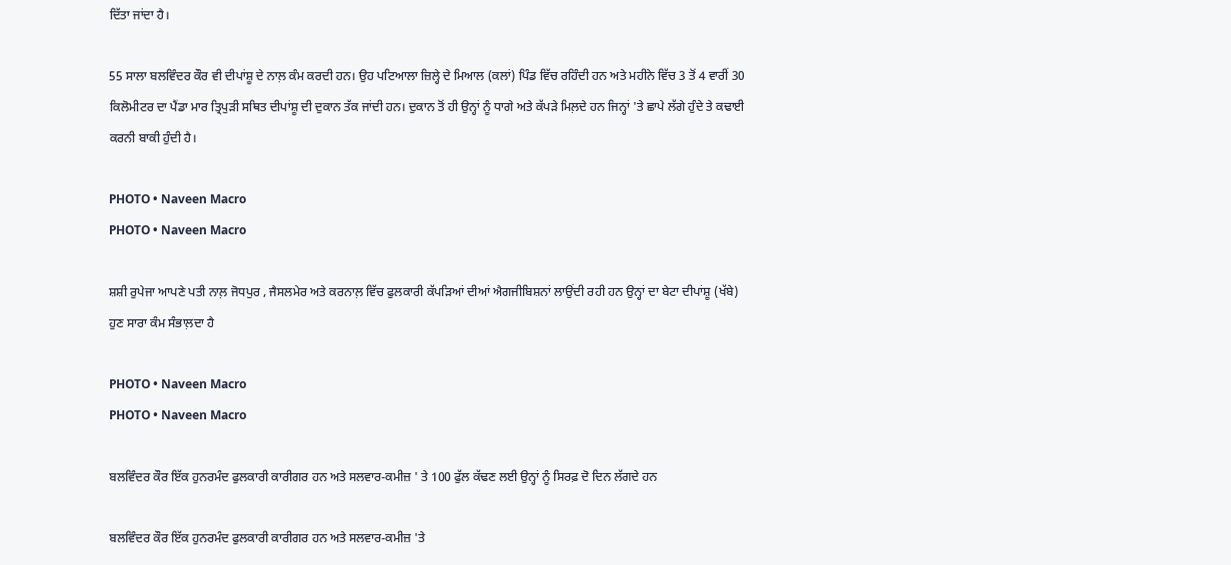ਦਿੱਤਾ ਜਾਂਦਾ ਹੈ।

55 ਸਾਲਾ ਬਲਵਿੰਦਰ ਕੌਰ ਵੀ ਦੀਪਾਂਸ਼ੂ ਦੇ ਨਾਲ਼ ਕੰਮ ਕਰਦੀ ਹਨ। ਉਹ ਪਟਿਆਲਾ ਜ਼ਿਲ੍ਹੇ ਦੇ ਮਿਆਲ (ਕਲਾਂ) ਪਿੰਡ ਵਿੱਚ ਰਹਿੰਦੀ ਹਨ ਅਤੇ ਮਹੀਨੇ ਵਿੱਚ 3 ਤੋਂ 4 ਵਾਰੀਂ 30 ਕਿਲੋਮੀਟਰ ਦਾ ਪੈਂਡਾ ਮਾਰ ਤ੍ਰਿਪੁੜੀ ਸਥਿਤ ਦੀਪਾਂਸ਼ੂ ਦੀ ਦੁਕਾਨ ਤੱਕ ਜਾਂਦੀ ਹਨ। ਦੁਕਾਨ ਤੋਂ ਹੀ ਉਨ੍ਹਾਂ ਨੂੰ ਧਾਗੇ ਅਤੇ ਕੱਪੜੇ ਮਿਲ਼ਦੇ ਹਨ ਜਿਨ੍ਹਾਂ 'ਤੇ ਛਾਪੇ ਲੱਗੇ ਹੁੰਦੇ ਤੇ ਕਢਾਈ ਕਰਨੀ ਬਾਕੀ ਹੁੰਦੀ ਹੈ।

PHOTO • Naveen Macro
PHOTO • Naveen Macro

ਸ਼ਸ਼ੀ ਰੁਪੇਜਾ ਆਪਣੇ ਪਤੀ ਨਾਲ਼ ਜੋਧਪੁਰ , ਜੈਸਲਮੇਰ ਅਤੇ ਕਰਨਾਲ਼ ਵਿੱਚ ਫੁਲਕਾਰੀ ਕੱਪੜਿਆਂ ਦੀਆਂ ਐਗਜੀਬਿਸ਼ਨਾਂ ਲਾਉਂਦੀ ਰਹੀ ਹਨ ਉਨ੍ਹਾਂ ਦਾ ਬੇਟਾ ਦੀਪਾਂਸ਼ੂ (ਖੱਬੇ) ਹੁਣ ਸਾਰਾ ਕੰਮ ਸੰਭਾਲ਼ਦਾ ਹੈ

PHOTO • Naveen Macro
PHOTO • Naveen Macro

ਬਲਵਿੰਦਰ ਕੌਰ ਇੱਕ ਹੁਨਰਮੰਦ ਫੁਲਕਾਰੀ ਕਾਰੀਗਰ ਹਨ ਅਤੇ ਸਲਵਾਰ-ਕਮੀਜ਼ ' ਤੇ 100 ਫੁੱਲ ਕੱਢਣ ਲਈ ਉਨ੍ਹਾਂ ਨੂੰ ਸਿਰਫ਼ ਦੋ ਦਿਨ ਲੱਗਦੇ ਹਨ

ਬਲਵਿੰਦਰ ਕੌਰ ਇੱਕ ਹੁਨਰਮੰਦ ਫੁਲਕਾਰੀ ਕਾਰੀਗਰ ਹਨ ਅਤੇ ਸਲਵਾਰ-ਕਮੀਜ਼ 'ਤੇ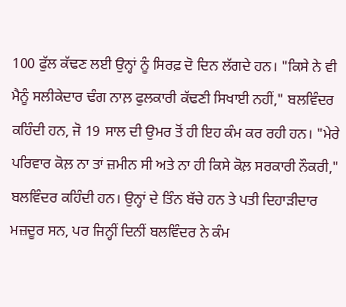100 ਫੁੱਲ ਕੱਢਣ ਲਈ ਉਨ੍ਹਾਂ ਨੂੰ ਸਿਰਫ਼ ਦੋ ਦਿਨ ਲੱਗਦੇ ਹਨ। "ਕਿਸੇ ਨੇ ਵੀ ਮੈਨੂੰ ਸਲੀਕੇਦਾਰ ਢੰਗ ਨਾਲ਼ ਫੁਲਕਾਰੀ ਕੱਢਣੀ ਸਿਖਾਈ ਨਹੀਂ," ਬਲਵਿੰਦਰ ਕਹਿੰਦੀ ਹਨ, ਜੋ 19 ਸਾਲ ਦੀ ਉਮਰ ਤੋਂ ਹੀ ਇਹ ਕੰਮ ਕਰ ਰਹੀ ਹਨ। "ਮੇਰੇ ਪਰਿਵਾਰ ਕੋਲ਼ ਨਾ ਤਾਂ ਜ਼ਮੀਨ ਸੀ ਅਤੇ ਨਾ ਹੀ ਕਿਸੇ ਕੋਲ਼ ਸਰਕਾਰੀ ਨੌਕਰੀ," ਬਲਵਿੰਦਰ ਕਹਿੰਦੀ ਹਨ। ਉਨ੍ਹਾਂ ਦੇ ਤਿੰਨ ਬੱਚੇ ਹਨ ਤੇ ਪਤੀ ਦਿਹਾੜੀਦਾਰ ਮਜ਼ਦੂਰ ਸਨ, ਪਰ ਜਿਨ੍ਹੀਂ ਦਿਨੀਂ ਬਲਵਿੰਦਰ ਨੇ ਕੰਮ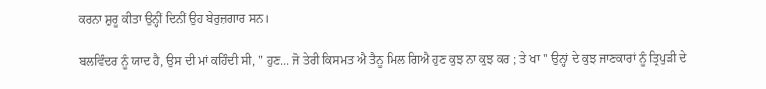ਕਰਨਾ ਸ਼ੁਰੂ ਕੀਤਾ ਉਨ੍ਹੀਂ ਦਿਨੀਂ ਉਹ ਬੇਰੁਜ਼ਗਾਰ ਸਨ।

ਬਲਵਿੰਦਰ ਨੂੰ ਯਾਦ ਹੈ, ਉਸ ਦੀ ਮਾਂ ਕਹਿੰਦੀ ਸੀ, " ਹੁਣ... ਜੋ ਤੇਰੀ ਕਿਸਮਤ ਐ ਤੈਨੂ ਮਿਲ ਗਿਐ ਹੁਣ ਕੁਝ ਨਾ ਕੁਝ ਕਰ ; ਤੇ ਖਾ '' ਉਨ੍ਹਾਂ ਦੇ ਕੁਝ ਜਾਣਕਾਰਾਂ ਨੂੰ ਤ੍ਰਿਪੁੜੀ ਦੇ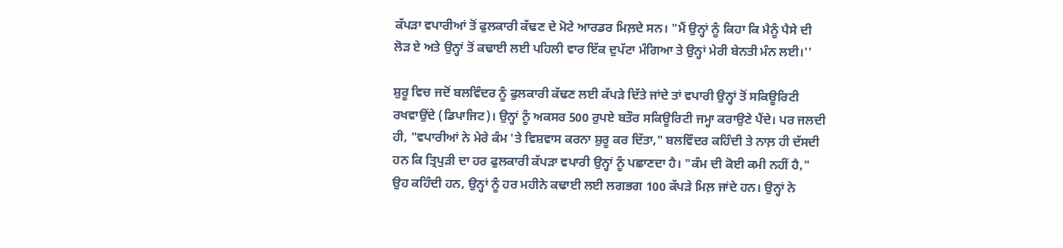ਕੱਪੜਾ ਵਪਾਰੀਆਂ ਤੋਂ ਫੁਲਕਾਰੀ ਕੱਢਣ ਦੇ ਮੋਟੇ ਆਰਡਰ ਮਿਲ਼ਦੇ ਸਨ। "ਮੈਂ ਉਨ੍ਹਾਂ ਨੂੰ ਕਿਹਾ ਕਿ ਮੈਨੂੰ ਪੈਸੇ ਦੀ ਲੋੜ ਏ ਅਤੇ ਉਨ੍ਹਾਂ ਤੋਂ ਕਢਾਈ ਲਈ ਪਹਿਲੀ ਵਾਰ ਇੱਕ ਦੁਪੱਟਾ ਮੰਗਿਆ ਤੇ ਉਨ੍ਹਾਂ ਮੇਰੀ ਬੇਨਤੀ ਮੰਨ ਲਈ।''

ਸ਼ੁਰੂ ਵਿਚ ਜਦੋਂ ਬਲਵਿੰਦਰ ਨੂੰ ਫੁਲਕਾਰੀ ਕੱਢਣ ਲਈ ਕੱਪੜੇ ਦਿੱਤੇ ਜਾਂਦੇ ਤਾਂ ਵਪਾਰੀ ਉਨ੍ਹਾਂ ਤੋਂ ਸਕਿਊਰਿਟੀ ਰਖਵਾਉਂਦੇ (ਡਿਪਾਜਿਟ)। ਉਨ੍ਹਾਂ ਨੂੰ ਅਕਸਰ 500 ਰੁਪਏ ਬਤੌਰ ਸਕਿਊਰਿਟੀ ਜਮ੍ਹਾ ਕਰਾਉਣੇ ਪੈਂਦੇ। ਪਰ ਜਲਦੀ ਹੀ, "ਵਪਾਰੀਆਂ ਨੇ ਮੇਰੇ ਕੰਮ 'ਤੇ ਵਿਸ਼ਵਾਸ ਕਰਨਾ ਸ਼ੁਰੂ ਕਰ ਦਿੱਤਾ," ਬਲਵਿੰਦਰ ਕਹਿੰਦੀ ਤੇ ਨਾਲ਼ ਹੀ ਦੱਸਦੀ ਹਨ ਕਿ ਤ੍ਰਿਪੁੜੀ ਦਾ ਹਰ ਫੁਲਕਾਰੀ ਕੱਪੜਾ ਵਪਾਰੀ ਉਨ੍ਹਾਂ ਨੂੰ ਪਛਾਣਦਾ ਹੈ। "ਕੰਮ ਦੀ ਕੋਈ ਕਮੀ ਨਹੀਂ ਹੈ," ਉਹ ਕਹਿੰਦੀ ਹਨ, ਉਨ੍ਹਾਂ ਨੂੰ ਹਰ ਮਹੀਨੇ ਕਢਾਈ ਲਈ ਲਗਭਗ 100 ਕੱਪੜੇ ਮਿਲ਼ ਜਾਂਦੇ ਹਨ। ਉਨ੍ਹਾਂ ਨੇ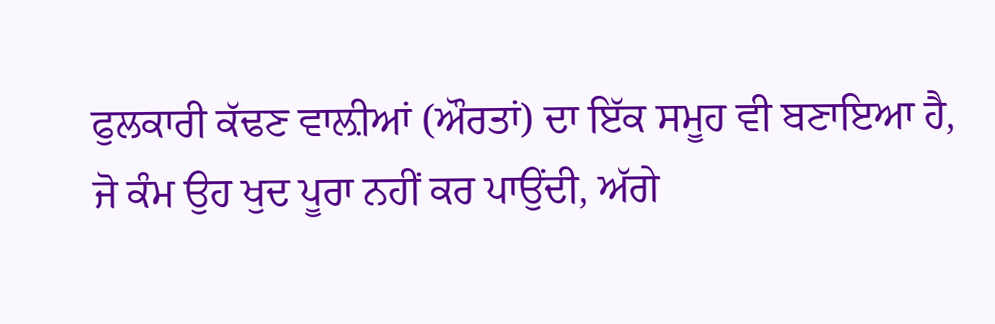ਫੁਲਕਾਰੀ ਕੱਢਣ ਵਾਲ਼ੀਆਂ (ਔਰਤਾਂ) ਦਾ ਇੱਕ ਸਮੂਹ ਵੀ ਬਣਾਇਆ ਹੈ, ਜੋ ਕੰਮ ਉਹ ਖੁਦ ਪੂਰਾ ਨਹੀਂ ਕਰ ਪਾਉਂਦੀ, ਅੱਗੇ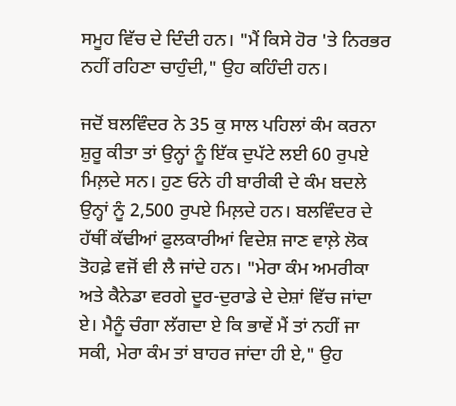ਸਮੂਹ ਵਿੱਚ ਦੇ ਦਿੰਦੀ ਹਨ। "ਮੈਂ ਕਿਸੇ ਹੋਰ 'ਤੇ ਨਿਰਭਰ ਨਹੀਂ ਰਹਿਣਾ ਚਾਹੁੰਦੀ," ਉਹ ਕਹਿੰਦੀ ਹਨ।

ਜਦੋਂ ਬਲਵਿੰਦਰ ਨੇ 35 ਕੁ ਸਾਲ ਪਹਿਲਾਂ ਕੰਮ ਕਰਨਾ ਸ਼ੁਰੂ ਕੀਤਾ ਤਾਂ ਉਨ੍ਹਾਂ ਨੂੰ ਇੱਕ ਦੁਪੱਟੇ ਲਈ 60 ਰੁਪਏ ਮਿਲ਼ਦੇ ਸਨ। ਹੁਣ ਓਨੇ ਹੀ ਬਾਰੀਕੀ ਦੇ ਕੰਮ ਬਦਲੇ ਉਨ੍ਹਾਂ ਨੂੰ 2,500 ਰੁਪਏ ਮਿਲ਼ਦੇ ਹਨ। ਬਲਵਿੰਦਰ ਦੇ ਹੱਥੀਂ ਕੱਢੀਆਂ ਫੁਲਕਾਰੀਆਂ ਵਿਦੇਸ਼ ਜਾਣ ਵਾਲ਼ੇ ਲੋਕ ਤੋਹਫ਼ੇ ਵਜੋਂ ਵੀ ਲੈ ਜਾਂਦੇ ਹਨ। "ਮੇਰਾ ਕੰਮ ਅਮਰੀਕਾ ਅਤੇ ਕੈਨੇਡਾ ਵਰਗੇ ਦੂਰ-ਦੁਰਾਡੇ ਦੇ ਦੇਸ਼ਾਂ ਵਿੱਚ ਜਾਂਦਾ ਏ। ਮੈਨੂੰ ਚੰਗਾ ਲੱਗਦਾ ਏ ਕਿ ਭਾਵੇਂ ਮੈਂ ਤਾਂ ਨਹੀਂ ਜਾ ਸਕੀ, ਮੇਰਾ ਕੰਮ ਤਾਂ ਬਾਹਰ ਜਾਂਦਾ ਹੀ ਏ," ਉਹ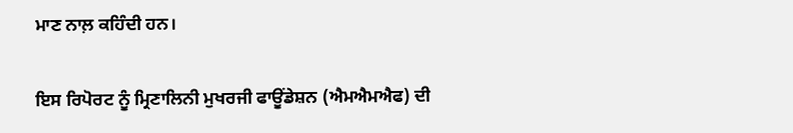ਮਾਣ ਨਾਲ਼ ਕਹਿੰਦੀ ਹਨ।

ਇਸ ਰਿਪੋਰਟ ਨੂੰ ਮ੍ਰਿਣਾਲਿਨੀ ਮੁਖਰਜੀ ਫਾਊਂਡੇਸ਼ਨ (ਐਮਐਮਐਫ) ਦੀ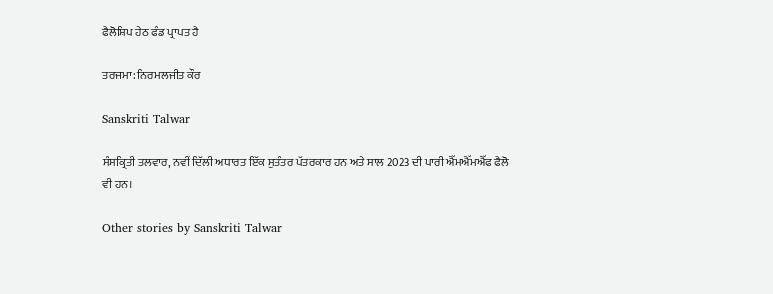ਫੈਲੋਸ਼ਿਪ ਹੇਠ ਫੰਡ ਪ੍ਰਾਪਤ ਹੈ

ਤਰਜਮਾ: ਨਿਰਮਲਜੀਤ ਕੌਰ

Sanskriti Talwar

ਸੰਸਕ੍ਰਿਤੀ ਤਲਵਾਰ, ਨਵੀਂ ਦਿੱਲੀ ਅਧਾਰਤ ਇੱਕ ਸੁਤੰਤਰ ਪੱਤਰਕਾਰ ਹਨ ਅਤੇ ਸਾਲ 2023 ਦੀ ਪਾਰੀ ਐੱਮਐੱਮਐੱਫ ਫੈਲੋ ਵੀ ਹਨ।

Other stories by Sanskriti Talwar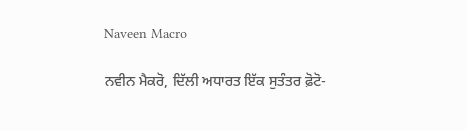Naveen Macro

ਨਵੀਨ ਮੈਕਰੋ, ਦਿੱਲੀ ਅਧਾਰਤ ਇੱਕ ਸੁਤੰਤਰ ਫ਼ੋਟੋ-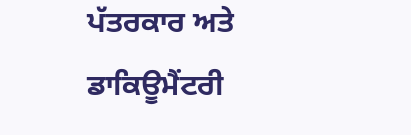ਪੱਤਰਕਾਰ ਅਤੇ ਡਾਕਿਊਮੈਂਟਰੀ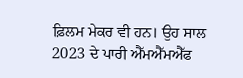ਫ਼ਿਲਮ ਮੇਕਰ ਵੀ ਹਨ। ਉਹ ਸਾਲ 2023 ਦੇ ਪਾਰੀ ਐੱਮਐੱਮਐੱਫ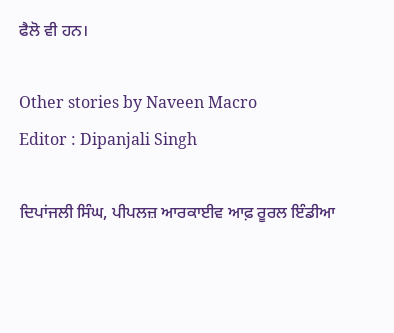ਫੈਲੋ ਵੀ ਹਨ।

Other stories by Naveen Macro
Editor : Dipanjali Singh

ਦਿਪਾਂਜਲੀ ਸਿੰਘ, ਪੀਪਲਜ਼ ਆਰਕਾਈਵ ਆਫ਼ ਰੂਰਲ ਇੰਡੀਆ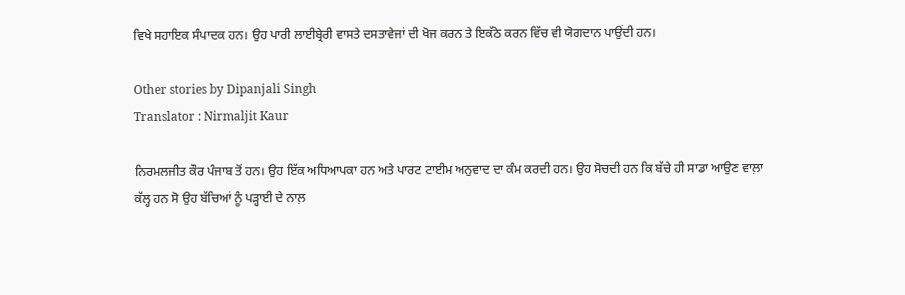ਵਿਖੇ ਸਹਾਇਕ ਸੰਪਾਦਕ ਹਨ। ਉਹ ਪਾਰੀ ਲਾਈਬ੍ਰੇਰੀ ਵਾਸਤੇ ਦਸਤਾਵੇਜਾਂ ਦੀ ਖੋਜ ਕਰਨ ਤੇ ਇਕੱਠੇ ਕਰਨ ਵਿੱਚ ਵੀ ਯੋਗਦਾਨ ਪਾਉਂਦੀ ਹਨ।

Other stories by Dipanjali Singh
Translator : Nirmaljit Kaur

ਨਿਰਮਲਜੀਤ ਕੌਰ ਪੰਜਾਬ ਤੋਂ ਹਨ। ਉਹ ਇੱਕ ਅਧਿਆਪਕਾ ਹਨ ਅਤੇ ਪਾਰਟ ਟਾਈਮ ਅਨੁਵਾਦ ਦਾ ਕੰਮ ਕਰਦੀ ਹਨ। ਉਹ ਸੋਚਦੀ ਹਨ ਕਿ ਬੱਚੇ ਹੀ ਸਾਡਾ ਆਉਣ ਵਾਲ਼ਾ ਕੱਲ੍ਹ ਹਨ ਸੋ ਉਹ ਬੱਚਿਆਂ ਨੂੰ ਪੜ੍ਹਾਈ ਦੇ ਨਾਲ਼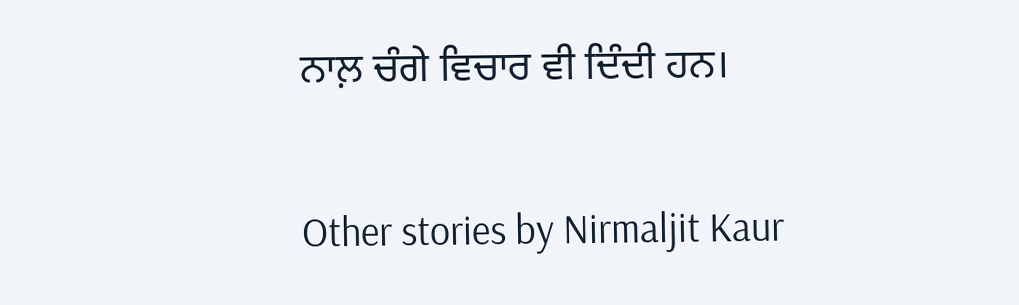ਨਾਲ਼ ਚੰਗੇ ਵਿਚਾਰ ਵੀ ਦਿੰਦੀ ਹਨ।

Other stories by Nirmaljit Kaur